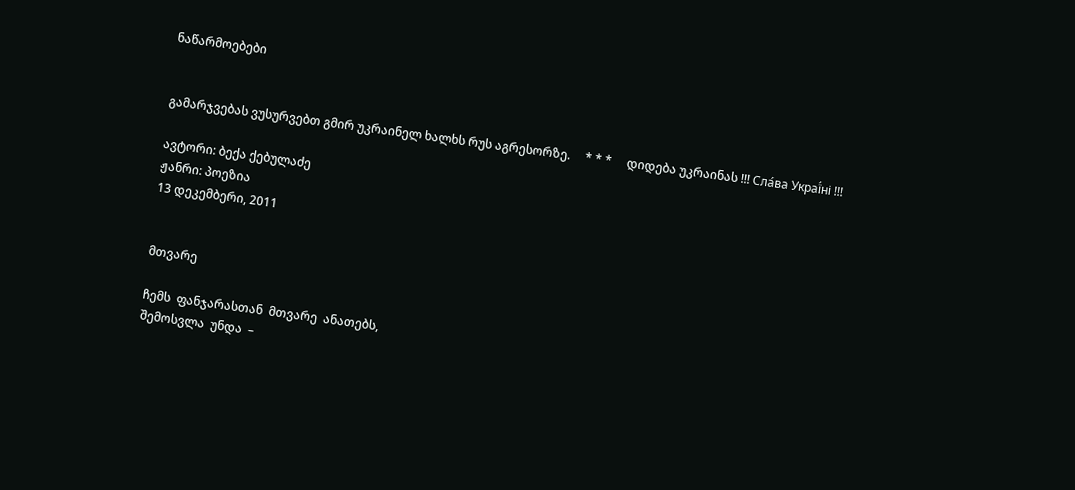ნაწარმოებები


გამარჯვებას ვუსურვებთ გმირ უკრაინელ ხალხს რუს აგრესორზე.     * * *     დიდება უკრაინას !!! Сла́ва Украї́ні !!!

ავტორი: ბექა ქებულაძე
ჟანრი: პოეზია
13 დეკემბერი, 2011


მთვარე

ჩემს  ფანჯარასთან  მთვარე  ანათებს,
შემოსვლა  უნდა  –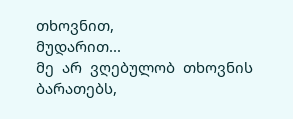თხოვნით,
მუდარით...
მე  არ  ვღებულობ  თხოვნის  ბარათებს,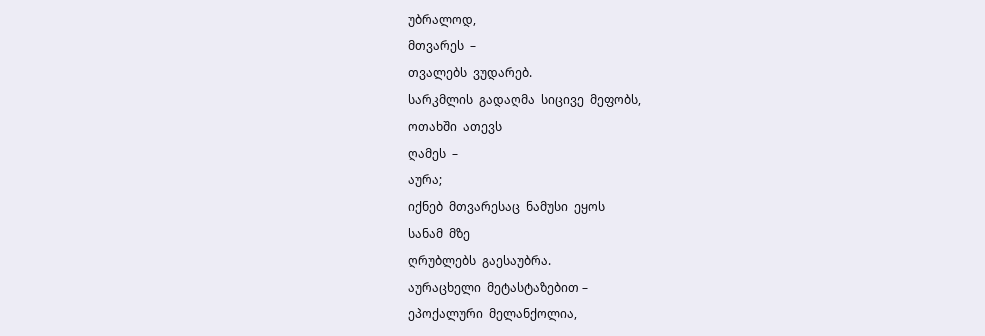უბრალოდ,
მთვარეს  –
თვალებს  ვუდარებ.
სარკმლის  გადაღმა  სიცივე  მეფობს,
ოთახში  ათევს
ღამეს  –
აურა;
იქნებ  მთვარესაც  ნამუსი  ეყოს
სანამ  მზე
ღრუბლებს  გაესაუბრა.
აურაცხელი  მეტასტაზებით –
ეპოქალური  მელანქოლია,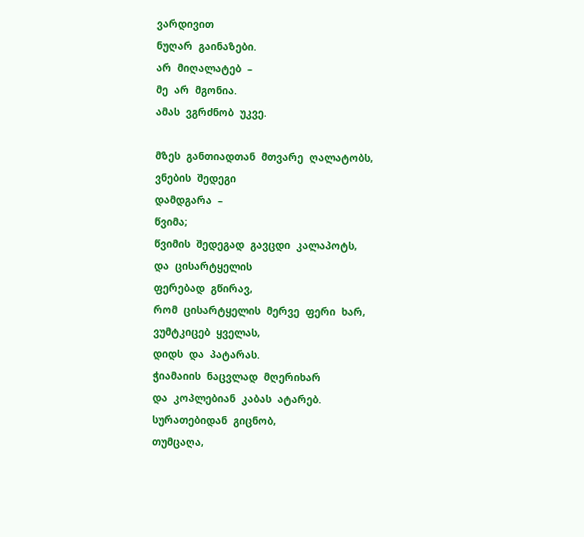ვარდივით
ნუღარ  გაინაზები.
არ  მიღალატებ  –
მე  არ  მგონია.
ამას  ვგრძნობ  უკვე.

მზეს  განთიადთან  მთვარე  ღალატობს,
ვნების  შედეგი
დამდგარა  –
წვიმა;
წვიმის  შედეგად  გავცდი  კალაპოტს,
და  ცისარტყელის
ფერებად  გწირავ,
რომ  ცისარტყელის  მერვე  ფერი  ხარ,
ვუმტკიცებ  ყველას,
დიდს  და  პატარას.
ჭიამაიის  ნაცვლად  მღერიხარ
და  კოპლებიან  კაბას  ატარებ.
სურათებიდან  გიცნობ,
თუმცაღა,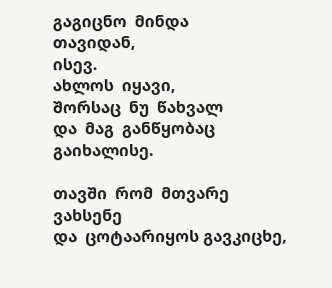გაგიცნო  მინდა
თავიდან,
ისევ.
ახლოს  იყავი,
შორსაც  ნუ  წახვალ
და  მაგ  განწყობაც  გაიხალისე.

თავში  რომ  მთვარე  ვახსენე
და  ცოტაარიყოს გავკიცხე,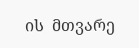ის  მთვარე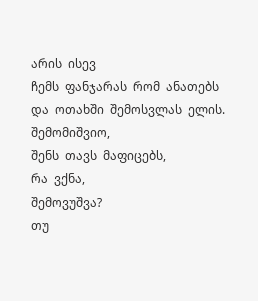არის  ისევ
ჩემს  ფანჯარას  რომ  ანათებს
და  ოთახში  შემოსვლას  ელის.
შემომიშვიო,
შენს  თავს  მაფიცებს,
რა  ვქნა,
შემოვუშვა?
თუ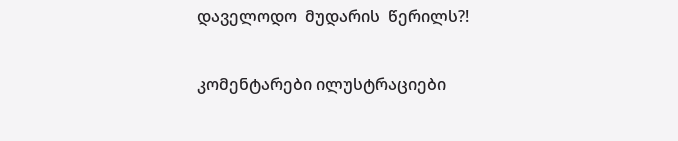დაველოდო  მუდარის  წერილს?!

კომენტარები ილუსტრაციები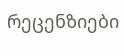რეცენზიები